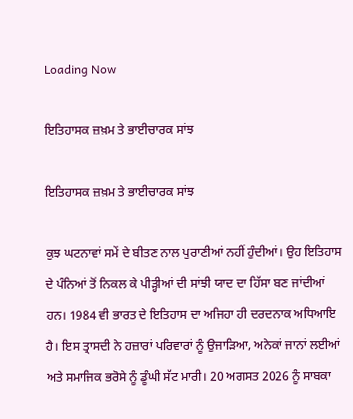Loading Now

ਇਤਿਹਾਸਕ ਜ਼ਖ਼ਮ ਤੇ ਭਾਈਚਾਰਕ ਸਾਂਝ

ਇਤਿਹਾਸਕ ਜ਼ਖ਼ਮ ਤੇ ਭਾਈਚਾਰਕ ਸਾਂਝ

ਕੁਝ ਘਟਨਾਵਾਂ ਸਮੇਂ ਦੇ ਬੀਤਣ ਨਾਲ ਪੁਰਾਣੀਆਂ ਨਹੀਂ ਹੁੰਦੀਆਂ। ਉਹ ਇਤਿਹਾਸ ਦੇ ਪੰਨਿਆਂ ਤੋਂ ਨਿਕਲ ਕੇ ਪੀੜ੍ਹੀਆਂ ਦੀ ਸਾਂਝੀ ਯਾਦ ਦਾ ਹਿੱਸਾ ਬਣ ਜਾਂਦੀਆਂ ਹਨ। 1984 ਵੀ ਭਾਰਤ ਦੇ ਇਤਿਹਾਸ ਦਾ ਅਜਿਹਾ ਹੀ ਦਰਦਨਾਕ ਅਧਿਆਇ ਹੈ। ਇਸ ਤ੍ਰਾਸਦੀ ਨੇ ਹਜ਼ਾਰਾਂ ਪਰਿਵਾਰਾਂ ਨੂੰ ਉਜਾੜਿਆ, ਅਨੇਕਾਂ ਜਾਨਾਂ ਲਈਆਂ ਅਤੇ ਸਮਾਜਿਕ ਭਰੋਸੇ ਨੂੰ ਡੂੰਘੀ ਸੱਟ ਮਾਰੀ। 20 ਅਗਸਤ 2026 ਨੂੰ ਸਾਬਕਾ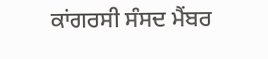ਕਾਂਗਰਸੀ ਸੰਸਦ ਮੈਂਬਰ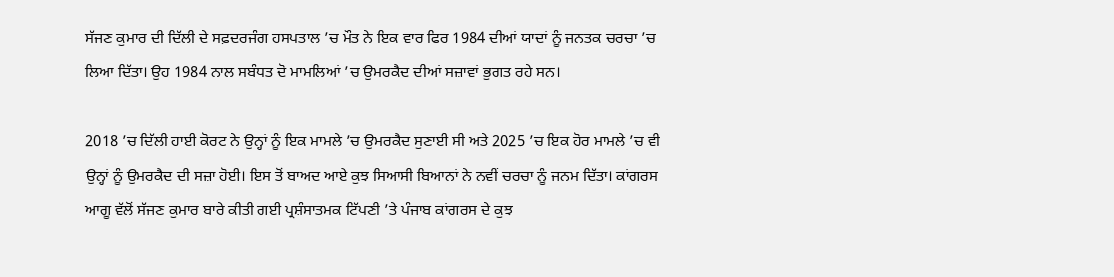ਸੱਜਣ ਕੁਮਾਰ ਦੀ ਦਿੱਲੀ ਦੇ ਸਫ਼ਦਰਜੰਗ ਹਸਪਤਾਲ ’ਚ ਮੌਤ ਨੇ ਇਕ ਵਾਰ ਫਿਰ 1984 ਦੀਆਂ ਯਾਦਾਂ ਨੂੰ ਜਨਤਕ ਚਰਚਾ ’ਚ ਲਿਆ ਦਿੱਤਾ। ਉਹ 1984 ਨਾਲ ਸਬੰਧਤ ਦੋ ਮਾਮਲਿਆਂ ’ਚ ਉਮਰਕੈਦ ਦੀਆਂ ਸਜ਼ਾਵਾਂ ਭੁਗਤ ਰਹੇ ਸਨ।

2018 ’ਚ ਦਿੱਲੀ ਹਾਈ ਕੋਰਟ ਨੇ ਉਨ੍ਹਾਂ ਨੂੰ ਇਕ ਮਾਮਲੇ ’ਚ ਉਮਰਕੈਦ ਸੁਣਾਈ ਸੀ ਅਤੇ 2025 ’ਚ ਇਕ ਹੋਰ ਮਾਮਲੇ ’ਚ ਵੀ ਉਨ੍ਹਾਂ ਨੂੰ ਉਮਰਕੈਦ ਦੀ ਸਜ਼ਾ ਹੋਈ। ਇਸ ਤੋਂ ਬਾਅਦ ਆਏ ਕੁਝ ਸਿਆਸੀ ਬਿਆਨਾਂ ਨੇ ਨਵੀਂ ਚਰਚਾ ਨੂੰ ਜਨਮ ਦਿੱਤਾ। ਕਾਂਗਰਸ ਆਗੂ ਵੱਲੋਂ ਸੱਜਣ ਕੁਮਾਰ ਬਾਰੇ ਕੀਤੀ ਗਈ ਪ੍ਰਸ਼ੰਸਾਤਮਕ ਟਿੱਪਣੀ ’ਤੇ ਪੰਜਾਬ ਕਾਂਗਰਸ ਦੇ ਕੁਝ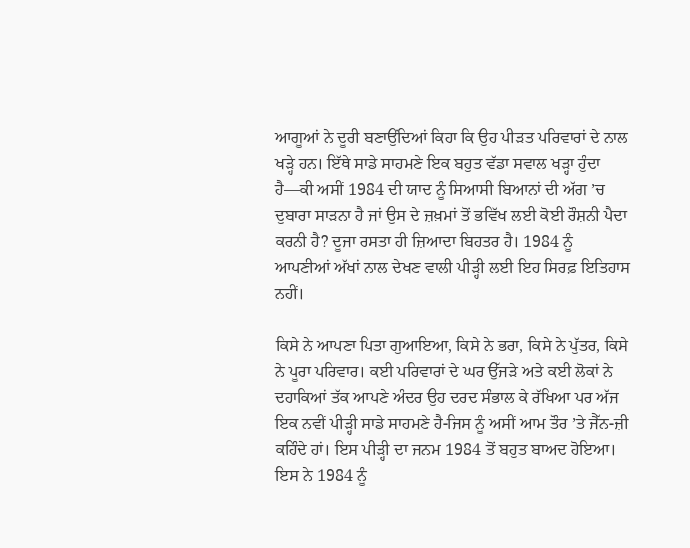ਆਗੂਆਂ ਨੇ ਦੂਰੀ ਬਣਾਉਂਦਿਆਂ ਕਿਹਾ ਕਿ ਉਹ ਪੀੜਤ ਪਰਿਵਾਰਾਂ ਦੇ ਨਾਲ ਖੜ੍ਹੇ ਹਨ। ਇੱਥੇ ਸਾਡੇ ਸਾਹਮਣੇ ਇਕ ਬਹੁਤ ਵੱਡਾ ਸਵਾਲ ਖੜ੍ਹਾ ਹੁੰਦਾ ਹੈ—ਕੀ ਅਸੀਂ 1984 ਦੀ ਯਾਦ ਨੂੰ ਸਿਆਸੀ ਬਿਆਨਾਂ ਦੀ ਅੱਗ ’ਚ ਦੁਬਾਰਾ ਸਾੜਨਾ ਹੈ ਜਾਂ ਉਸ ਦੇ ਜ਼ਖ਼ਮਾਂ ਤੋਂ ਭਵਿੱਖ ਲਈ ਕੋਈ ਰੌਸ਼ਨੀ ਪੈਦਾ ਕਰਨੀ ਹੈ? ਦੂਜਾ ਰਸਤਾ ਹੀ ਜ਼ਿਆਦਾ ਬਿਹਤਰ ਹੈ। 1984 ਨੂੰ ਆਪਣੀਆਂ ਅੱਖਾਂ ਨਾਲ ਦੇਖਣ ਵਾਲੀ ਪੀੜ੍ਹੀ ਲਈ ਇਹ ਸਿਰਫ਼ ਇਤਿਹਾਸ ਨਹੀਂ।

ਕਿਸੇ ਨੇ ਆਪਣਾ ਪਿਤਾ ਗੁਆਇਆ, ਕਿਸੇ ਨੇ ਭਰਾ, ਕਿਸੇ ਨੇ ਪੁੱਤਰ, ਕਿਸੇ ਨੇ ਪੂਰਾ ਪਰਿਵਾਰ। ਕਈ ਪਰਿਵਾਰਾਂ ਦੇ ਘਰ ਉੱਜੜੇ ਅਤੇ ਕਈ ਲੋਕਾਂ ਨੇ ਦਹਾਕਿਆਂ ਤੱਕ ਆਪਣੇ ਅੰਦਰ ਉਹ ਦਰਦ ਸੰਭਾਲ ਕੇ ਰੱਖਿਆ ਪਰ ਅੱਜ ਇਕ ਨਵੀਂ ਪੀੜ੍ਹੀ ਸਾਡੇ ਸਾਹਮਣੇ ਹੈ-ਜਿਸ ਨੂੰ ਅਸੀਂ ਆਮ ਤੌਰ ’ਤੇ ਜੈੱਨ-ਜ਼ੀ ਕਹਿੰਦੇ ਹਾਂ। ਇਸ ਪੀੜ੍ਹੀ ਦਾ ਜਨਮ 1984 ਤੋਂ ਬਹੁਤ ਬਾਅਦ ਹੋਇਆ। ਇਸ ਨੇ 1984 ਨੂੰ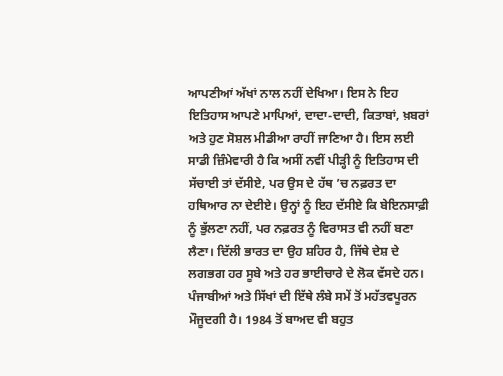ਆਪਣੀਆਂ ਅੱਖਾਂ ਨਾਲ ਨਹੀਂ ਦੇਖਿਆ। ਇਸ ਨੇ ਇਹ ਇਤਿਹਾਸ ਆਪਣੇ ਮਾਪਿਆਂ, ਦਾਦਾ-ਦਾਦੀ, ਕਿਤਾਬਾਂ, ਖ਼ਬਰਾਂ ਅਤੇ ਹੁਣ ਸੋਸ਼ਲ ਮੀਡੀਆ ਰਾਹੀਂ ਜਾਣਿਆ ਹੈ। ਇਸ ਲਈ ਸਾਡੀ ਜ਼ਿੰਮੇਵਾਰੀ ਹੈ ਕਿ ਅਸੀਂ ਨਵੀਂ ਪੀੜ੍ਹੀ ਨੂੰ ਇਤਿਹਾਸ ਦੀ ਸੱਚਾਈ ਤਾਂ ਦੱਸੀਏ, ਪਰ ਉਸ ਦੇ ਹੱਥ ’ਚ ਨਫ਼ਰਤ ਦਾ ਹਥਿਆਰ ਨਾ ਦੇਈਏ। ਉਨ੍ਹਾਂ ਨੂੰ ਇਹ ਦੱਸੀਏ ਕਿ ਬੇਇਨਸਾਫ਼ੀ ਨੂੰ ਭੁੱਲਣਾ ਨਹੀਂ, ਪਰ ਨਫ਼ਰਤ ਨੂੰ ਵਿਰਾਸਤ ਵੀ ਨਹੀਂ ਬਣਾ ਲੈਣਾ। ਦਿੱਲੀ ਭਾਰਤ ਦਾ ਉਹ ਸ਼ਹਿਰ ਹੈ, ਜਿੱਥੇ ਦੇਸ਼ ਦੇ ਲਗਭਗ ਹਰ ਸੂਬੇ ਅਤੇ ਹਰ ਭਾਈਚਾਰੇ ਦੇ ਲੋਕ ਵੱਸਦੇ ਹਨ। ਪੰਜਾਬੀਆਂ ਅਤੇ ਸਿੱਖਾਂ ਦੀ ਇੱਥੇ ਲੰਬੇ ਸਮੇਂ ਤੋਂ ਮਹੱਤਵਪੂਰਨ ਮੌਜੂਦਗੀ ਹੈ। 1984 ਤੋਂ ਬਾਅਦ ਵੀ ਬਹੁਤ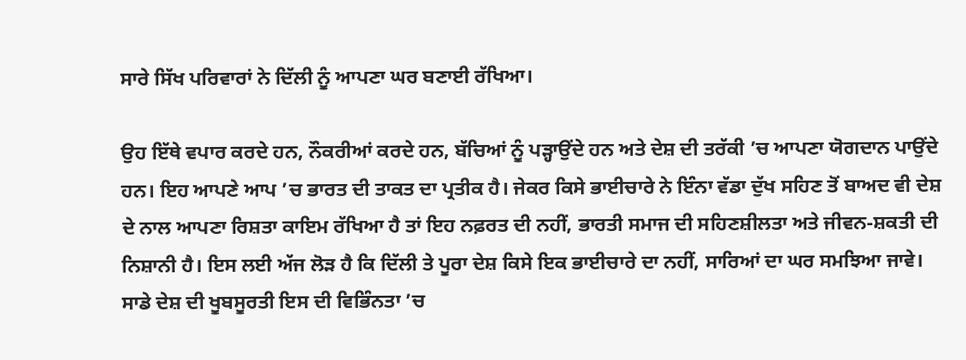ਸਾਰੇ ਸਿੱਖ ਪਰਿਵਾਰਾਂ ਨੇ ਦਿੱਲੀ ਨੂੰ ਆਪਣਾ ਘਰ ਬਣਾਈ ਰੱਖਿਆ।

ਉਹ ਇੱਥੇ ਵਪਾਰ ਕਰਦੇ ਹਨ, ਨੌਕਰੀਆਂ ਕਰਦੇ ਹਨ, ਬੱਚਿਆਂ ਨੂੰ ਪੜ੍ਹਾਉਂਦੇ ਹਨ ਅਤੇ ਦੇਸ਼ ਦੀ ਤਰੱਕੀ ’ਚ ਆਪਣਾ ਯੋਗਦਾਨ ਪਾਉਂਦੇ ਹਨ। ਇਹ ਆਪਣੇ ਆਪ ’ਚ ਭਾਰਤ ਦੀ ਤਾਕਤ ਦਾ ਪ੍ਰਤੀਕ ਹੈ। ਜੇਕਰ ਕਿਸੇ ਭਾਈਚਾਰੇ ਨੇ ਇੰਨਾ ਵੱਡਾ ਦੁੱਖ ਸਹਿਣ ਤੋਂ ਬਾਅਦ ਵੀ ਦੇਸ਼ ਦੇ ਨਾਲ ਆਪਣਾ ਰਿਸ਼ਤਾ ਕਾਇਮ ਰੱਖਿਆ ਹੈ ਤਾਂ ਇਹ ਨਫ਼ਰਤ ਦੀ ਨਹੀਂ, ਭਾਰਤੀ ਸਮਾਜ ਦੀ ਸਹਿਣਸ਼ੀਲਤਾ ਅਤੇ ਜੀਵਨ-ਸ਼ਕਤੀ ਦੀ ਨਿਸ਼ਾਨੀ ਹੈ। ਇਸ ਲਈ ਅੱਜ ਲੋੜ ਹੈ ਕਿ ਦਿੱਲੀ ਤੇ ਪੂਰਾ ਦੇਸ਼ ਕਿਸੇ ਇਕ ਭਾਈਚਾਰੇ ਦਾ ਨਹੀਂ, ਸਾਰਿਆਂ ਦਾ ਘਰ ਸਮਝਿਆ ਜਾਵੇ। ਸਾਡੇ ਦੇਸ਼ ਦੀ ਖੂਬਸੂਰਤੀ ਇਸ ਦੀ ਵਿਭਿੰਨਤਾ ’ਚ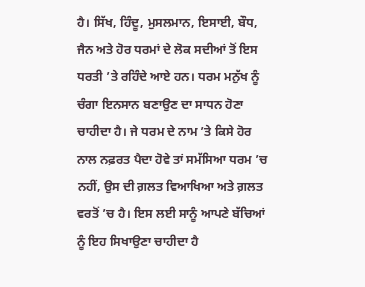ਹੈ। ਸਿੱਖ, ਹਿੰਦੂ, ਮੁਸਲਮਾਨ, ਇਸਾਈ, ਬੌਧ, ਜੈਨ ਅਤੇ ਹੋਰ ਧਰਮਾਂ ਦੇ ਲੋਕ ਸਦੀਆਂ ਤੋਂ ਇਸ ਧਰਤੀ ’ਤੇ ਰਹਿੰਦੇ ਆਏ ਹਨ। ਧਰਮ ਮਨੁੱਖ ਨੂੰ ਚੰਗਾ ਇਨਸਾਨ ਬਣਾਉਣ ਦਾ ਸਾਧਨ ਹੋਣਾ ਚਾਹੀਦਾ ਹੈ। ਜੇ ਧਰਮ ਦੇ ਨਾਮ ’ਤੇ ਕਿਸੇ ਹੋਰ ਨਾਲ ਨਫ਼ਰਤ ਪੈਦਾ ਹੋਵੇ ਤਾਂ ਸਮੱਸਿਆ ਧਰਮ ’ਚ ਨਹੀਂ, ਉਸ ਦੀ ਗ਼ਲਤ ਵਿਆਖਿਆ ਅਤੇ ਗ਼ਲਤ ਵਰਤੋਂ ’ਚ ਹੈ। ਇਸ ਲਈ ਸਾਨੂੰ ਆਪਣੇ ਬੱਚਿਆਂ ਨੂੰ ਇਹ ਸਿਖਾਉਣਾ ਚਾਹੀਦਾ ਹੈ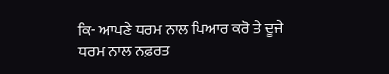ਕਿ- ਆਪਣੇ ਧਰਮ ਨਾਲ ਪਿਆਰ ਕਰੋ ਤੇ ਦੂਜੇ ਧਰਮ ਨਾਲ ਨਫ਼ਰਤ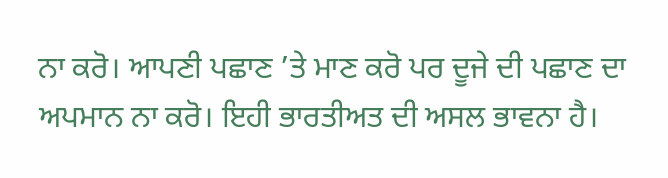ਨਾ ਕਰੋ। ਆਪਣੀ ਪਛਾਣ ’ਤੇ ਮਾਣ ਕਰੋ ਪਰ ਦੂਜੇ ਦੀ ਪਛਾਣ ਦਾ ਅਪਮਾਨ ਨਾ ਕਰੋ। ਇਹੀ ਭਾਰਤੀਅਤ ਦੀ ਅਸਲ ਭਾਵਨਾ ਹੈ।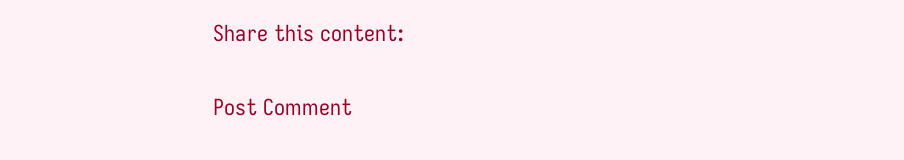Share this content:

Post Comment